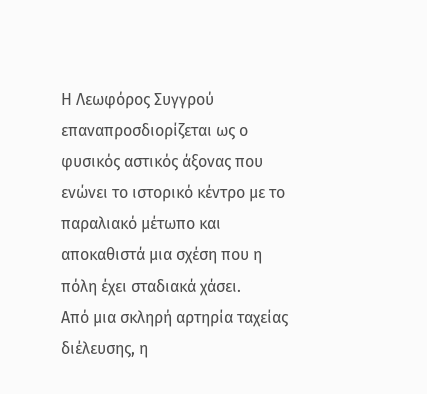Η Λεωφόρος Συγγρού επαναπροσδιορίζεται ως ο φυσικός αστικός άξονας που ενώνει το ιστορικό κέντρο με το παραλιακό μέτωπο και αποκαθιστά μια σχέση που η πόλη έχει σταδιακά χάσει.
Από μια σκληρή αρτηρία ταχείας διέλευσης, η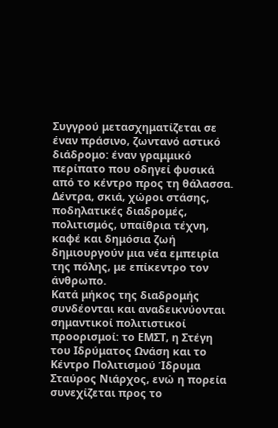Συγγρού μετασχηματίζεται σε έναν πράσινο, ζωντανό αστικό διάδρομο: έναν γραμμικό περίπατο που οδηγεί φυσικά από το κέντρο προς τη θάλασσα. Δέντρα, σκιά, χώροι στάσης, ποδηλατικές διαδρομές, πολιτισμός, υπαίθρια τέχνη, καφέ και δημόσια ζωή δημιουργούν μια νέα εμπειρία της πόλης, με επίκεντρο τον άνθρωπο.
Κατά μήκος της διαδρομής συνδέονται και αναδεικνύονται σημαντικοί πολιτιστικοί προορισμοί: το ΕΜΣΤ, η Στέγη του Ιδρύματος Ωνάση και το Κέντρο Πολιτισμού Ίδρυμα Σταύρος Νιάρχος, ενώ η πορεία συνεχίζεται προς το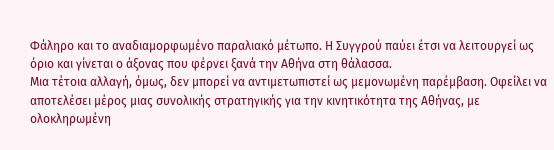Φάληρο και το αναδιαμορφωμένο παραλιακό μέτωπο. Η Συγγρού παύει έτσι να λειτουργεί ως όριο και γίνεται ο άξονας που φέρνει ξανά την Αθήνα στη θάλασσα.
Μια τέτοια αλλαγή, όμως, δεν μπορεί να αντιμετωπιστεί ως μεμονωμένη παρέμβαση. Οφείλει να αποτελέσει μέρος μιας συνολικής στρατηγικής για την κινητικότητα της Αθήνας, με ολοκληρωμένη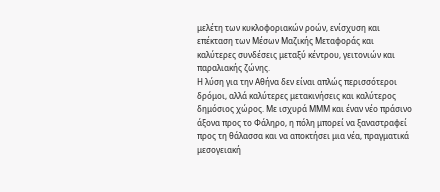μελέτη των κυκλοφοριακών ροών, ενίσχυση και επέκταση των Μέσων Μαζικής Μεταφοράς και καλύτερες συνδέσεις μεταξύ κέντρου, γειτονιών και παραλιακής ζώνης.
Η λύση για την Αθήνα δεν είναι απλώς περισσότεροι δρόμοι, αλλά καλύτερες μετακινήσεις και καλύτερος δημόσιος χώρος. Με ισχυρά ΜΜΜ και έναν νέο πράσινο άξονα προς το Φάληρο, η πόλη μπορεί να ξαναστραφεί προς τη θάλασσα και να αποκτήσει μια νέα, πραγματικά μεσογειακή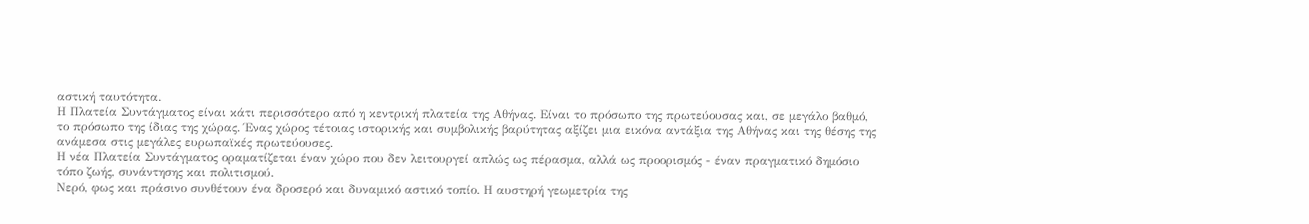αστική ταυτότητα.
Η Πλατεία Συντάγματος είναι κάτι περισσότερο από η κεντρική πλατεία της Αθήνας. Είναι το πρόσωπο της πρωτεύουσας και, σε μεγάλο βαθμό, το πρόσωπο της ίδιας της χώρας. Ένας χώρος τέτοιας ιστορικής και συμβολικής βαρύτητας αξίζει μια εικόνα αντάξια της Αθήνας και της θέσης της ανάμεσα στις μεγάλες ευρωπαϊκές πρωτεύουσες.
Η νέα Πλατεία Συντάγματος οραματίζεται έναν χώρο που δεν λειτουργεί απλώς ως πέρασμα, αλλά ως προορισμός - έναν πραγματικό δημόσιο τόπο ζωής, συνάντησης και πολιτισμού.
Νερό, φως και πράσινο συνθέτουν ένα δροσερό και δυναμικό αστικό τοπίο. Η αυστηρή γεωμετρία της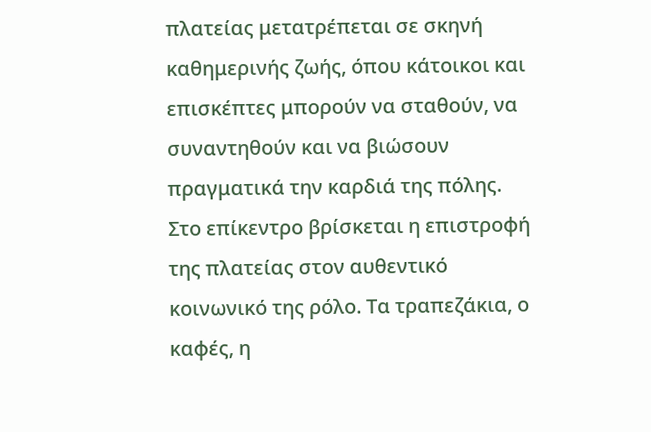πλατείας μετατρέπεται σε σκηνή καθημερινής ζωής, όπου κάτοικοι και επισκέπτες μπορούν να σταθούν, να συναντηθούν και να βιώσουν πραγματικά την καρδιά της πόλης.
Στο επίκεντρο βρίσκεται η επιστροφή της πλατείας στον αυθεντικό κοινωνικό της ρόλο. Τα τραπεζάκια, ο καφές, η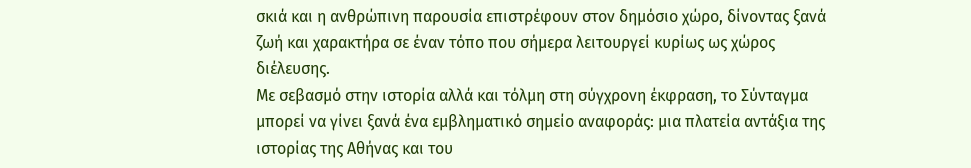σκιά και η ανθρώπινη παρουσία επιστρέφουν στον δημόσιο χώρο, δίνοντας ξανά ζωή και χαρακτήρα σε έναν τόπο που σήμερα λειτουργεί κυρίως ως χώρος διέλευσης.
Με σεβασμό στην ιστορία αλλά και τόλμη στη σύγχρονη έκφραση, το Σύνταγμα μπορεί να γίνει ξανά ένα εμβληματικό σημείο αναφοράς: μια πλατεία αντάξια της ιστορίας της Αθήνας και του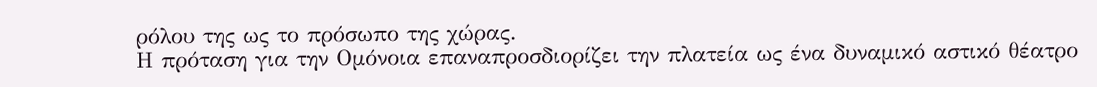ρόλου της ως το πρόσωπο της χώρας.
Η πρόταση για την Ομόνοια επαναπροσδιορίζει την πλατεία ως ένα δυναμικό αστικό θέατρο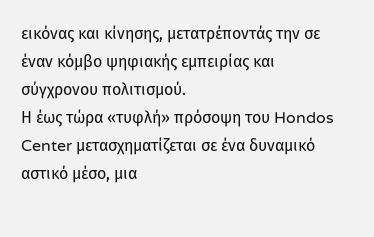εικόνας και κίνησης, μετατρέποντάς την σε έναν κόμβο ψηφιακής εμπειρίας και σύγχρονου πολιτισμού.
Η έως τώρα «τυφλή» πρόσοψη του Hondos Center μετασχηματίζεται σε ένα δυναμικό αστικό μέσο, μια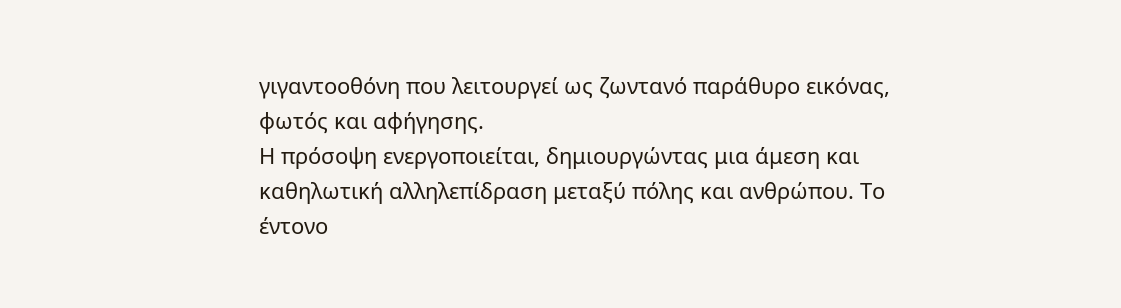γιγαντοοθόνη που λειτουργεί ως ζωντανό παράθυρο εικόνας, φωτός και αφήγησης.
Η πρόσοψη ενεργοποιείται, δημιουργώντας μια άμεση και καθηλωτική αλληλεπίδραση μεταξύ πόλης και ανθρώπου. Το έντονο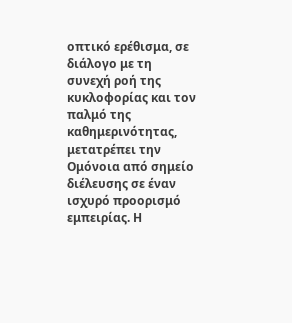οπτικό ερέθισμα, σε διάλογο με τη συνεχή ροή της κυκλοφορίας και τον παλμό της καθημερινότητας, μετατρέπει την Ομόνοια από σημείο διέλευσης σε έναν ισχυρό προορισμό εμπειρίας. Η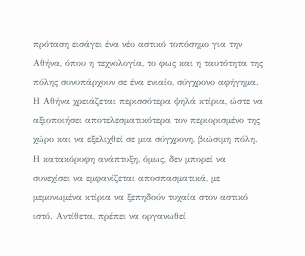πρόταση εισάγει ένα νέο αστικό τοπόσημο για την Αθήνα, όπου η τεχνολογία, το φως και η ταυτότητα της πόλης συνυπάρχουν σε ένα ενιαίο, σύγχρονο αφήγημα.
Η Αθήνα χρειάζεται περισσότερα ψηλά κτίρια, ώστε να αξιοποιήσει αποτελεσματικότερα τον περιορισμένο της χώρο και να εξελιχθεί σε μια σύγχρονη, βιώσιμη πόλη.
Η κατακόρυφη ανάπτυξη, όμως, δεν μπορεί να συνεχίσει να εμφανίζεται αποσπασματικά, με μεμονωμένα κτίρια να ξεπηδούν τυχαία στον αστικό ιστό. Αντίθετα, πρέπει να οργανωθεί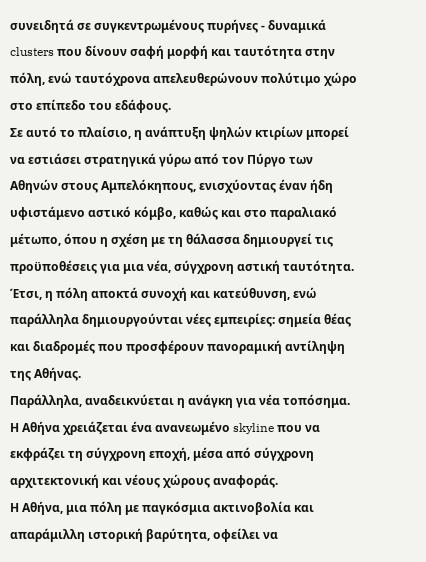συνειδητά σε συγκεντρωμένους πυρήνες - δυναμικά clusters που δίνουν σαφή μορφή και ταυτότητα στην πόλη, ενώ ταυτόχρονα απελευθερώνουν πολύτιμο χώρο στο επίπεδο του εδάφους.
Σε αυτό το πλαίσιο, η ανάπτυξη ψηλών κτιρίων μπορεί να εστιάσει στρατηγικά γύρω από τον Πύργο των Αθηνών στους Αμπελόκηπους, ενισχύοντας έναν ήδη υφιστάμενο αστικό κόμβο, καθώς και στο παραλιακό μέτωπο, όπου η σχέση με τη θάλασσα δημιουργεί τις προϋποθέσεις για μια νέα, σύγχρονη αστική ταυτότητα. Έτσι, η πόλη αποκτά συνοχή και κατεύθυνση, ενώ παράλληλα δημιουργούνται νέες εμπειρίες: σημεία θέας και διαδρομές που προσφέρουν πανοραμική αντίληψη της Αθήνας.
Παράλληλα, αναδεικνύεται η ανάγκη για νέα τοπόσημα. Η Αθήνα χρειάζεται ένα ανανεωμένο skyline που να εκφράζει τη σύγχρονη εποχή, μέσα από σύγχρονη αρχιτεκτονική και νέους χώρους αναφοράς.
Η Αθήνα, μια πόλη με παγκόσμια ακτινοβολία και απαράμιλλη ιστορική βαρύτητα, οφείλει να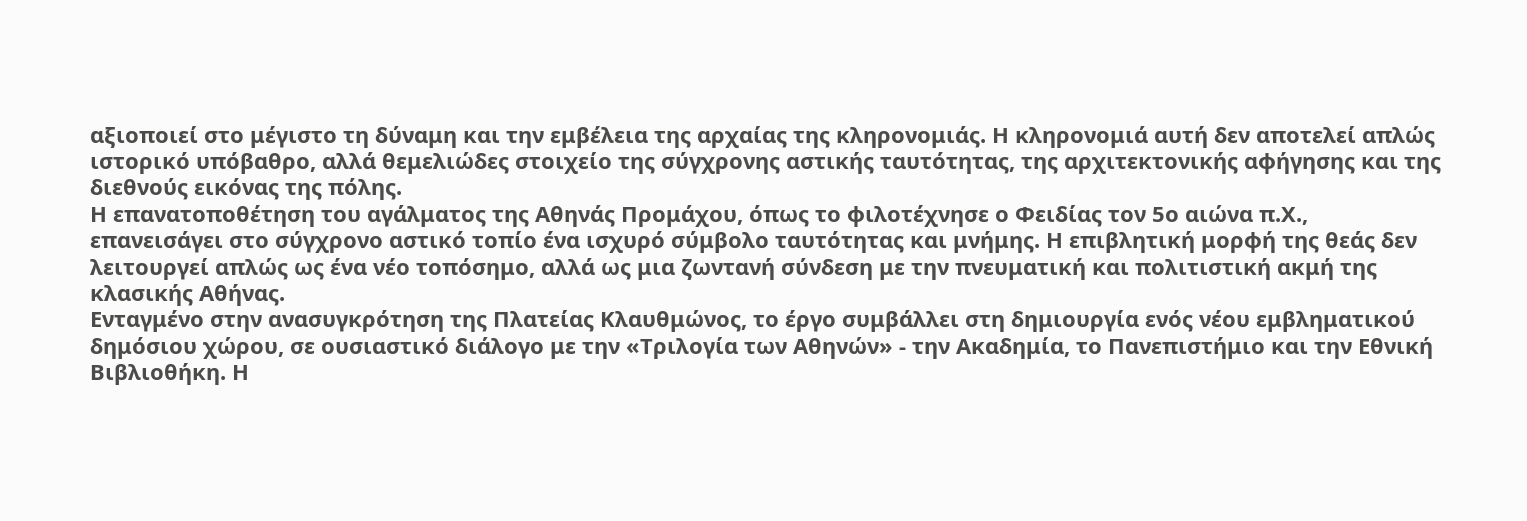αξιοποιεί στο μέγιστο τη δύναμη και την εμβέλεια της αρχαίας της κληρονομιάς. Η κληρονομιά αυτή δεν αποτελεί απλώς ιστορικό υπόβαθρο, αλλά θεμελιώδες στοιχείο της σύγχρονης αστικής ταυτότητας, της αρχιτεκτονικής αφήγησης και της διεθνούς εικόνας της πόλης.
Η επανατοποθέτηση του αγάλματος της Αθηνάς Προμάχου, όπως το φιλοτέχνησε ο Φειδίας τον 5ο αιώνα π.Χ., επανεισάγει στο σύγχρονο αστικό τοπίο ένα ισχυρό σύμβολο ταυτότητας και μνήμης. Η επιβλητική μορφή της θεάς δεν λειτουργεί απλώς ως ένα νέο τοπόσημο, αλλά ως μια ζωντανή σύνδεση με την πνευματική και πολιτιστική ακμή της κλασικής Αθήνας.
Ενταγμένο στην ανασυγκρότηση της Πλατείας Κλαυθμώνος, το έργο συμβάλλει στη δημιουργία ενός νέου εμβληματικού δημόσιου χώρου, σε ουσιαστικό διάλογο με την «Τριλογία των Αθηνών» - την Ακαδημία, το Πανεπιστήμιο και την Εθνική Βιβλιοθήκη. Η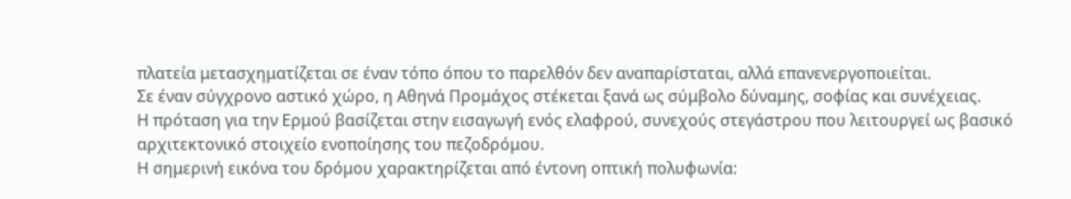πλατεία μετασχηματίζεται σε έναν τόπο όπου το παρελθόν δεν αναπαρίσταται, αλλά επανενεργοποιείται.
Σε έναν σύγχρονο αστικό χώρο, η Αθηνά Προμάχος στέκεται ξανά ως σύμβολο δύναμης, σοφίας και συνέχειας.
Η πρόταση για την Ερμού βασίζεται στην εισαγωγή ενός ελαφρού, συνεχούς στεγάστρου που λειτουργεί ως βασικό αρχιτεκτονικό στοιχείο ενοποίησης του πεζοδρόμου.
Η σημερινή εικόνα του δρόμου χαρακτηρίζεται από έντονη οπτική πολυφωνία: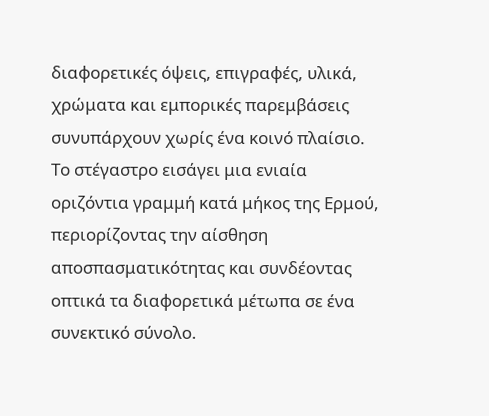διαφορετικές όψεις, επιγραφές, υλικά, χρώματα και εμπορικές παρεμβάσεις συνυπάρχουν χωρίς ένα κοινό πλαίσιο. Το στέγαστρο εισάγει μια ενιαία οριζόντια γραμμή κατά μήκος της Ερμού, περιορίζοντας την αίσθηση αποσπασματικότητας και συνδέοντας οπτικά τα διαφορετικά μέτωπα σε ένα συνεκτικό σύνολο.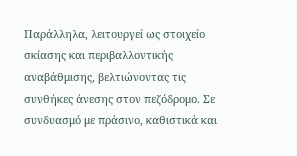Παράλληλα, λειτουργεί ως στοιχείο σκίασης και περιβαλλοντικής αναβάθμισης, βελτιώνοντας τις συνθήκες άνεσης στον πεζόδρομο. Σε συνδυασμό με πράσινο, καθιστικά και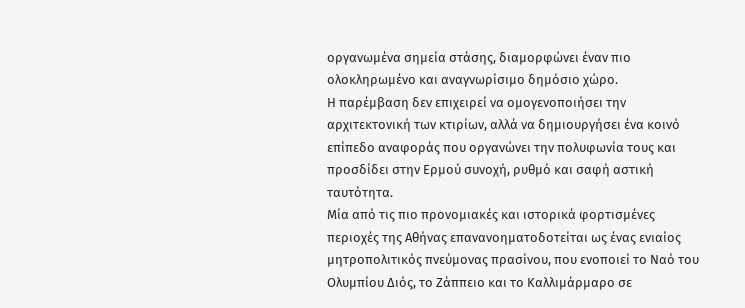οργανωμένα σημεία στάσης, διαμορφώνει έναν πιο ολοκληρωμένο και αναγνωρίσιμο δημόσιο χώρο.
Η παρέμβαση δεν επιχειρεί να ομογενοποιήσει την αρχιτεκτονική των κτιρίων, αλλά να δημιουργήσει ένα κοινό επίπεδο αναφοράς που οργανώνει την πολυφωνία τους και προσδίδει στην Ερμού συνοχή, ρυθμό και σαφή αστική ταυτότητα.
Μία από τις πιο προνομιακές και ιστορικά φορτισμένες περιοχές της Αθήνας επανανοηματοδοτείται ως ένας ενιαίος μητροπολιτικός πνεύμονας πρασίνου, που ενοποιεί το Ναό του Ολυμπίου Διός, το Ζάππειο και το Καλλιμάρμαρο σε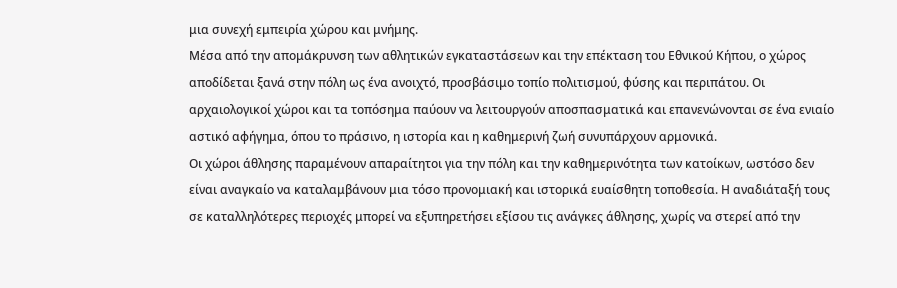μια συνεχή εμπειρία χώρου και μνήμης.
Μέσα από την απομάκρυνση των αθλητικών εγκαταστάσεων και την επέκταση του Εθνικού Κήπου, ο χώρος αποδίδεται ξανά στην πόλη ως ένα ανοιχτό, προσβάσιμο τοπίο πολιτισμού, φύσης και περιπάτου. Οι αρχαιολογικοί χώροι και τα τοπόσημα παύουν να λειτουργούν αποσπασματικά και επανενώνονται σε ένα ενιαίο αστικό αφήγημα, όπου το πράσινο, η ιστορία και η καθημερινή ζωή συνυπάρχουν αρμονικά.
Οι χώροι άθλησης παραμένουν απαραίτητοι για την πόλη και την καθημερινότητα των κατοίκων, ωστόσο δεν είναι αναγκαίο να καταλαμβάνουν μια τόσο προνομιακή και ιστορικά ευαίσθητη τοποθεσία. Η αναδιάταξή τους σε καταλληλότερες περιοχές μπορεί να εξυπηρετήσει εξίσου τις ανάγκες άθλησης, χωρίς να στερεί από την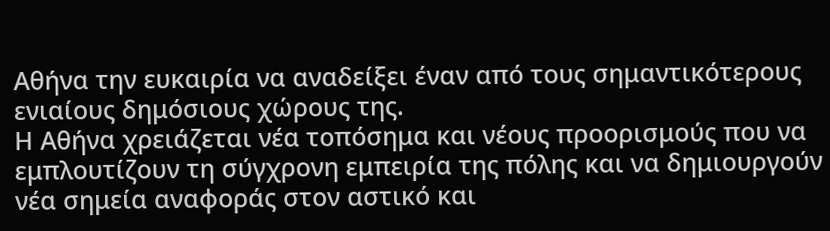Αθήνα την ευκαιρία να αναδείξει έναν από τους σημαντικότερους ενιαίους δημόσιους χώρους της.
Η Αθήνα χρειάζεται νέα τοπόσημα και νέους προορισμούς που να εμπλουτίζουν τη σύγχρονη εμπειρία της πόλης και να δημιουργούν νέα σημεία αναφοράς στον αστικό και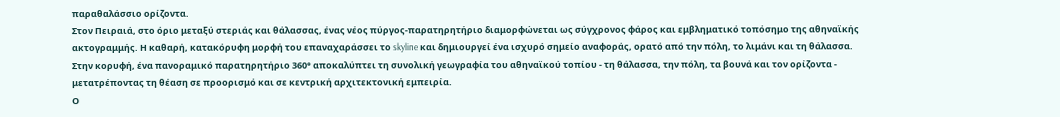παραθαλάσσιο ορίζοντα.
Στον Πειραιά, στο όριο μεταξύ στεριάς και θάλασσας, ένας νέος πύργος-παρατηρητήριο διαμορφώνεται ως σύγχρονος φάρος και εμβληματικό τοπόσημο της αθηναϊκής ακτογραμμής. Η καθαρή, κατακόρυφη μορφή του επαναχαράσσει το skyline και δημιουργεί ένα ισχυρό σημείο αναφοράς, ορατό από την πόλη, το λιμάνι και τη θάλασσα.
Στην κορυφή, ένα πανοραμικό παρατηρητήριο 360° αποκαλύπτει τη συνολική γεωγραφία του αθηναϊκού τοπίου - τη θάλασσα, την πόλη, τα βουνά και τον ορίζοντα - μετατρέποντας τη θέαση σε προορισμό και σε κεντρική αρχιτεκτονική εμπειρία.
Ο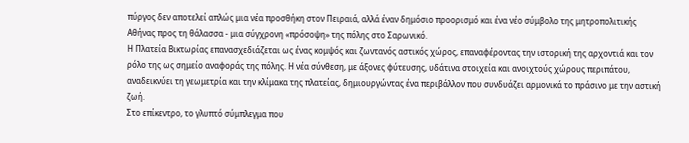πύργος δεν αποτελεί απλώς μια νέα προσθήκη στον Πειραιά, αλλά έναν δημόσιο προορισμό και ένα νέο σύμβολο της μητροπολιτικής Αθήνας προς τη θάλασσα - μια σύγχρονη «πρόσοψη» της πόλης στο Σαρωνικό.
Η Πλατεία Βικτωρίας επανασχεδιάζεται ως ένας κομψός και ζωντανός αστικός χώρος, επαναφέροντας την ιστορική της αρχοντιά και τον ρόλο της ως σημείο αναφοράς της πόλης. Η νέα σύνθεση, με άξονες φύτευσης, υδάτινα στοιχεία και ανοιχτούς χώρους περιπάτου, αναδεικνύει τη γεωμετρία και την κλίμακα της πλατείας, δημιουργώντας ένα περιβάλλον που συνδυάζει αρμονικά το πράσινο με την αστική ζωή.
Στο επίκεντρο, το γλυπτό σύμπλεγμα που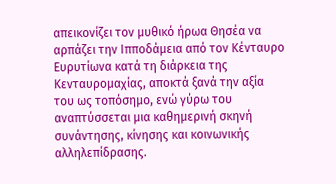απεικονίζει τον μυθικό ήρωα Θησέα να αρπάζει την Ιπποδάμεια από τον Κένταυρο Ευρυτίωνα κατά τη διάρκεια της Κενταυρομαχίας, αποκτά ξανά την αξία του ως τοπόσημο, ενώ γύρω του αναπτύσσεται μια καθημερινή σκηνή συνάντησης, κίνησης και κοινωνικής αλληλεπίδρασης.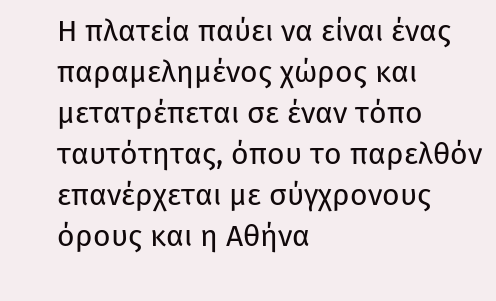Η πλατεία παύει να είναι ένας παραμελημένος χώρος και μετατρέπεται σε έναν τόπο ταυτότητας, όπου το παρελθόν επανέρχεται με σύγχρονους όρους και η Αθήνα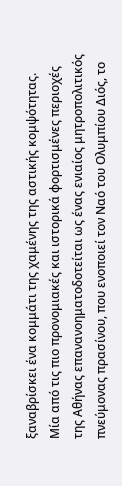ξαναβρίσκει ένα κομμάτι της χαμένης της αστικής κομψότητας.
Μία από τις πιο προνομιακές και ιστορικά φορτισμένες περιοχές της Αθήνας επανανοηματοδοτείται ως ένας ενιαίος μητροπολιτικός πνεύμονας πρασίνου, που ενοποιεί τον Ναό του Ολυμπίου Διός, το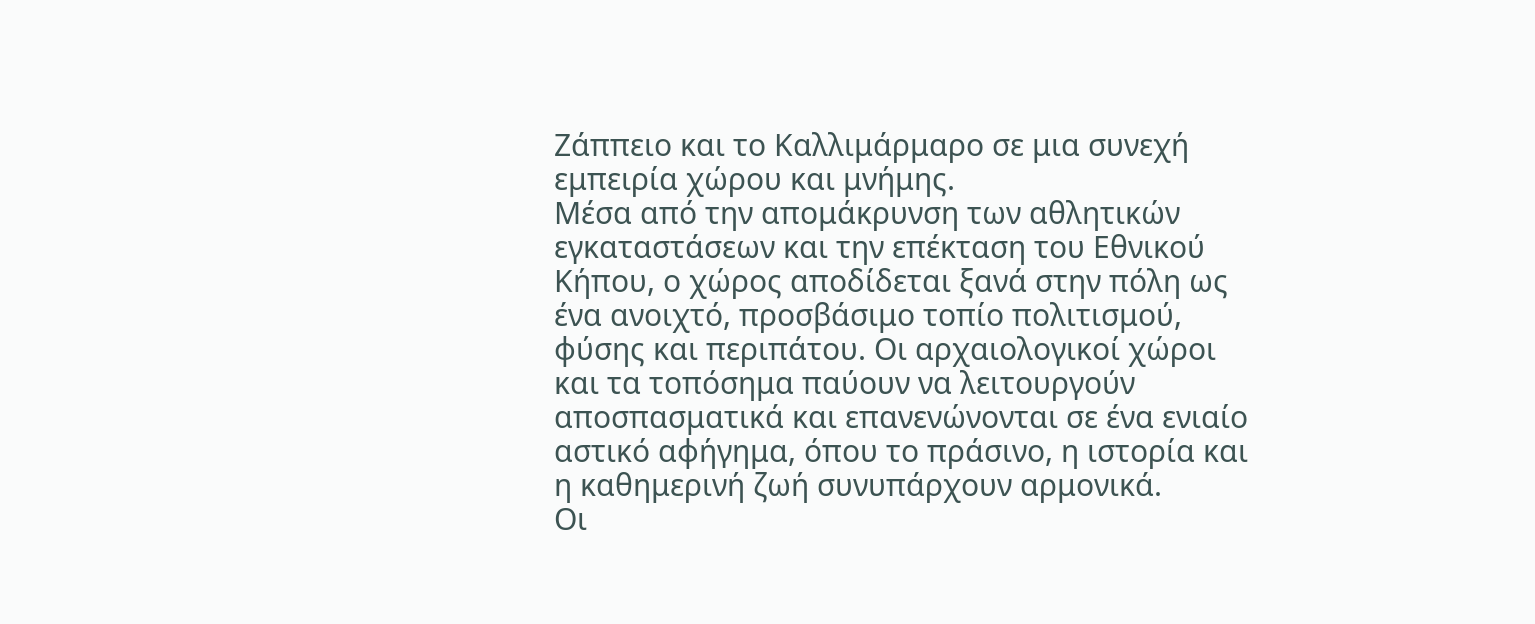Ζάππειο και το Καλλιμάρμαρο σε μια συνεχή εμπειρία χώρου και μνήμης.
Μέσα από την απομάκρυνση των αθλητικών εγκαταστάσεων και την επέκταση του Εθνικού Κήπου, ο χώρος αποδίδεται ξανά στην πόλη ως ένα ανοιχτό, προσβάσιμο τοπίο πολιτισμού, φύσης και περιπάτου. Οι αρχαιολογικοί χώροι και τα τοπόσημα παύουν να λειτουργούν αποσπασματικά και επανενώνονται σε ένα ενιαίο αστικό αφήγημα, όπου το πράσινο, η ιστορία και η καθημερινή ζωή συνυπάρχουν αρμονικά.
Οι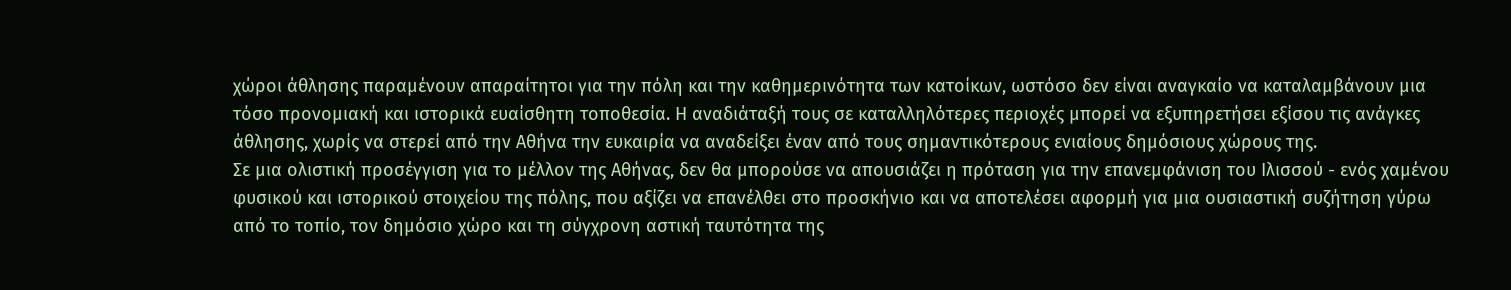χώροι άθλησης παραμένουν απαραίτητοι για την πόλη και την καθημερινότητα των κατοίκων, ωστόσο δεν είναι αναγκαίο να καταλαμβάνουν μια τόσο προνομιακή και ιστορικά ευαίσθητη τοποθεσία. Η αναδιάταξή τους σε καταλληλότερες περιοχές μπορεί να εξυπηρετήσει εξίσου τις ανάγκες άθλησης, χωρίς να στερεί από την Αθήνα την ευκαιρία να αναδείξει έναν από τους σημαντικότερους ενιαίους δημόσιους χώρους της.
Σε μια ολιστική προσέγγιση για το μέλλον της Αθήνας, δεν θα μπορούσε να απουσιάζει η πρόταση για την επανεμφάνιση του Ιλισσού - ενός χαμένου φυσικού και ιστορικού στοιχείου της πόλης, που αξίζει να επανέλθει στο προσκήνιο και να αποτελέσει αφορμή για μια ουσιαστική συζήτηση γύρω από το τοπίο, τον δημόσιο χώρο και τη σύγχρονη αστική ταυτότητα της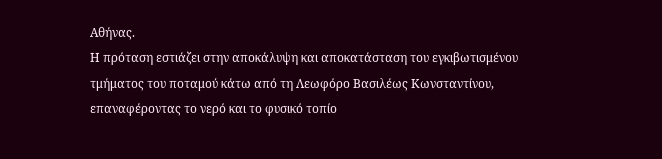Αθήνας.
Η πρόταση εστιάζει στην αποκάλυψη και αποκατάσταση του εγκιβωτισμένου τμήματος του ποταμού κάτω από τη Λεωφόρο Βασιλέως Κωνσταντίνου, επαναφέροντας το νερό και το φυσικό τοπίο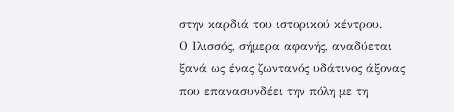στην καρδιά του ιστορικού κέντρου.
Ο Ιλισσός, σήμερα αφανής, αναδύεται ξανά ως ένας ζωντανός υδάτινος άξονας που επανασυνδέει την πόλη με τη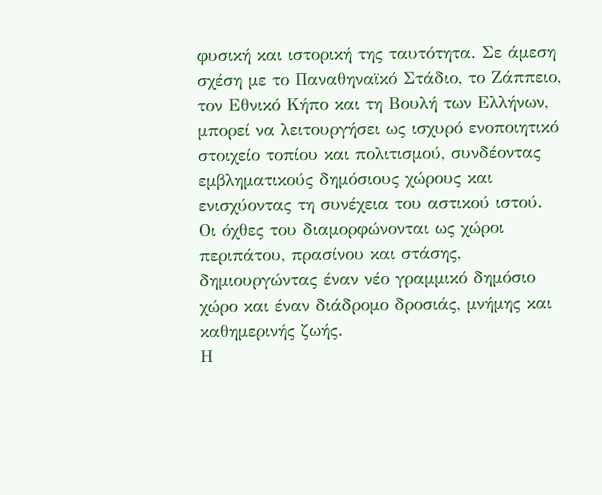φυσική και ιστορική της ταυτότητα. Σε άμεση σχέση με το Παναθηναϊκό Στάδιο, το Ζάππειο, τον Εθνικό Κήπο και τη Βουλή των Ελλήνων, μπορεί να λειτουργήσει ως ισχυρό ενοποιητικό στοιχείο τοπίου και πολιτισμού, συνδέοντας εμβληματικούς δημόσιους χώρους και ενισχύοντας τη συνέχεια του αστικού ιστού.
Οι όχθες του διαμορφώνονται ως χώροι περιπάτου, πρασίνου και στάσης, δημιουργώντας έναν νέο γραμμικό δημόσιο χώρο και έναν διάδρομο δροσιάς, μνήμης και καθημερινής ζωής.
Η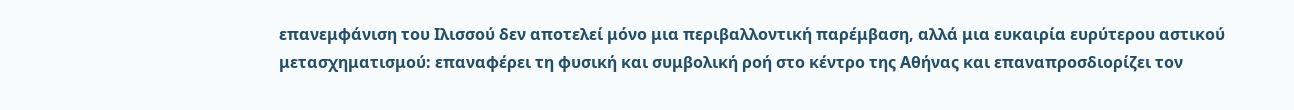επανεμφάνιση του Ιλισσού δεν αποτελεί μόνο μια περιβαλλοντική παρέμβαση, αλλά μια ευκαιρία ευρύτερου αστικού μετασχηματισμού: επαναφέρει τη φυσική και συμβολική ροή στο κέντρο της Αθήνας και επαναπροσδιορίζει τον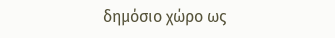δημόσιο χώρο ως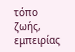τόπο ζωής, εμπειρίας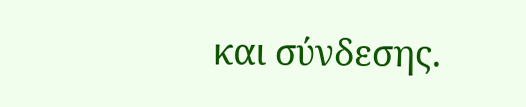και σύνδεσης.